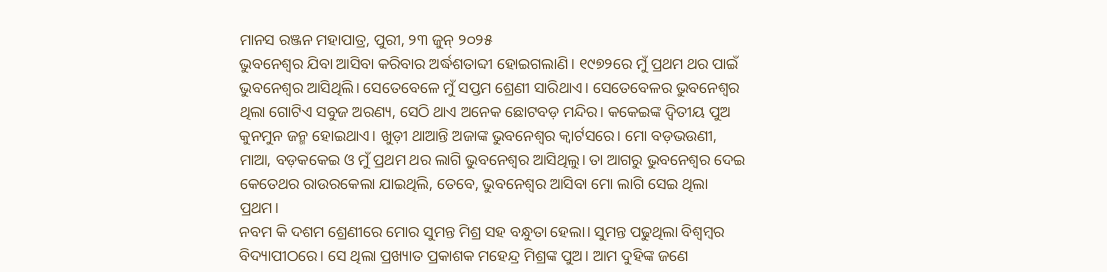ମାନସ ରଞ୍ଜନ ମହାପାତ୍ର, ପୁରୀ, ୨୩ ଜୁନ୍ ୨୦୨୫
ଭୁବନେଶ୍ୱର ଯିବା ଆସିବା କରିବାର ଅର୍ଦ୍ଧଶତାବ୍ଦୀ ହୋଇଗଲାଣି। ୧୯୭୨ରେ ମୁଁ ପ୍ରଥମ ଥର ପାଇଁ ଭୁବନେଶ୍ୱର ଆସିଥିଲି। ସେତେବେଳେ ମୁଁ ସପ୍ତମ ଶ୍ରେଣୀ ସାରିଥାଏ। ସେତେବେଳର ଭୁବନେଶ୍ଵର ଥିଲା ଗୋଟିଏ ସବୁଜ ଅରଣ୍ୟ, ସେଠି ଥାଏ ଅନେକ ଛୋଟବଡ଼ ମନ୍ଦିର। କକେଇଙ୍କ ଦ୍ଵିତୀୟ ପୁଅ କୁନମୁନ ଜନ୍ମ ହୋଇଥାଏ। ଖୁଡ଼ୀ ଥାଆନ୍ତି ଅଜାଙ୍କ ଭୁବନେଶ୍ଵର କ୍ୱାର୍ଟସରେ। ମୋ ବଡ଼ଭଉଣୀ, ମାଆ, ବଡ଼କକେଇ ଓ ମୁଁ ପ୍ରଥମ ଥର ଲାଗି ଭୁବନେଶ୍ୱର ଆସିଥିଲୁ। ତା ଆଗରୁ ଭୁବନେଶ୍ୱର ଦେଇ କେତେଥର ରାଉରକେଲା ଯାଇଥିଲି, ତେବେ, ଭୁବନେଶ୍ୱର ଆସିବା ମୋ ଲାଗି ସେଇ ଥିଲା ପ୍ରଥମ।
ନବମ କି ଦଶମ ଶ୍ରେଣୀରେ ମୋର ସୁମନ୍ତ ମିଶ୍ର ସହ ବନ୍ଧୁତା ହେଲା। ସୁମନ୍ତ ପଢୁଥିଲା ବିଶ୍ୱମ୍ବର ବିଦ୍ୟାପୀଠରେ। ସେ ଥିଲା ପ୍ରଖ୍ୟାତ ପ୍ରକାଶକ ମହେନ୍ଦ୍ର ମିଶ୍ରଙ୍କ ପୁଅ। ଆମ ଦୁହିଙ୍କ ଜଣେ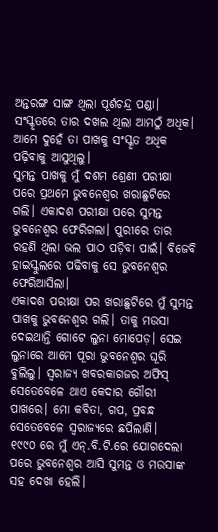ଅନ୍ତରଙ୍ଗ ସାଙ୍ଗ ଥିଲା ପୂର୍ଶଚନ୍ଦ୍ର ପଣ୍ଡା। ସଂସ୍କୃତରେ ତାର ଦଖଲ ଥିଲା ଆମଠୁଁ ଅଧିକ। ଆମେ ଦୁହେଁ ତା ପାଖକୁ ସଂସ୍କୃତ ଅଧିକ ପଢ଼ିବାକୁ ଆସୁଥିଲୁ।
ସୁମନ୍ତ ପାଖକୁ ମୁଁ ଦଶମ ଶ୍ରେଣୀ ପରୀକ୍ଷା ପରେ ପ୍ରଥମେ ଭୁବନେଶ୍ଵର ଖରାଛୁଟିରେ ଗଲି। ଏକାଦଶ ପରୀକ୍ଷା ପରେ ସୁମନ୍ତ ଭୁବନେଶ୍ଵର ଫେରିଗଲା। ପୁରୀରେ ତାର ରହଣି ଥିଲା ଭଲ ପାଠ ପଡ଼ିବା ପାଇଁ। ବିଜେବି ହାଇସ୍କୁଲରେ ପଢିବାକୁ ସେ ଭୁବନେଶ୍ଵର ଫେରିଆସିଲା।
ଏକାଦଶ ପରୀକ୍ଷା ପର ଖରାଛୁଟିରେ ମୁଁ ସୁମନ୍ତ ପାଖକୁ ଭୁବନେଶ୍ଵର ଗଲି। ତାକୁ ମଉସା ଦେଇଥାନ୍ତି ଗୋଟେ ଲୁନା ମୋପେଡ଼। ସେଇ ଲୁନାରେ ଆମେ ପୂରା ଭୁବନେଶ୍ଵର ଘୂରି ବୁଲିଲୁ। ସ୍ଵରାଜ୍ୟ ଖବରକାଗଜର ଅଫିସ୍ ସେତେବେଳେ ଥାଏ କେଦାର ଗୌରୀ ପାଖରେ। ମୋ କବିତା, ଗପ, ପ୍ରବନ୍ଧ ସେତେବେଳେ ସ୍ଵରାଜ୍ୟରେ ଛପିଲାଣି।
୧୯୯୦ ରେ ମୁଁ ଏନ୍.ବି.ଟି.ରେ ଯୋଗଦେଲା ପରେ ଭୁବନେଶ୍ଵର ଆସି ସୁମନ୍ତ ଓ ମଉସାଙ୍କ ସହ ଦେଖା ହେଲି।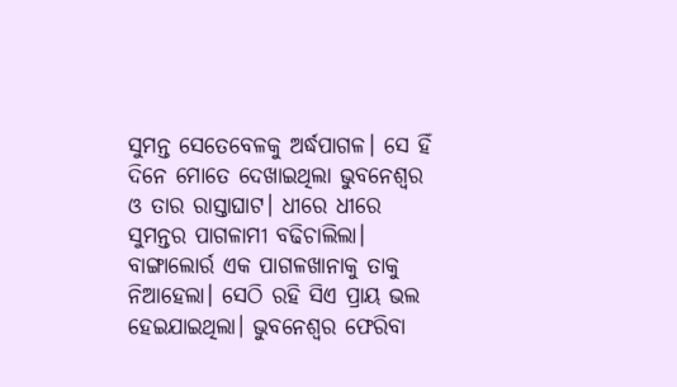ସୁମନ୍ତ ସେତେବେଳକୁ ଅର୍ଦ୍ଧପାଗଳ। ସେ ହିଁ ଦିନେ ମୋତେ ଦେଖାଇଥିଲା ଭୁବନେଶ୍ୱର ଓ ତାର ରାସ୍ତାଘାଟ। ଧୀରେ ଧୀରେ ସୁମନ୍ତର ପାଗଳାମୀ ବଢିଚାଲିଲା। ବାଙ୍ଗାଲୋର୍ର ଏକ ପାଗଳଖାନାକୁ ତାକୁ ନିଆହେଲା। ସେଠି ରହି ସିଏ ପ୍ରାୟ ଭଲ ହେଇଯାଇଥିଲା। ଭୁବନେଶ୍ୱର ଫେରିବା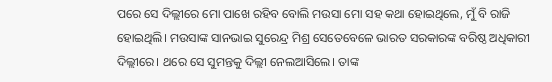ପରେ ସେ ଦିଲ୍ଲୀରେ ମୋ ପାଖେ ରହିବ ବୋଲି ମଉସା ମୋ ସହ କଥା ହୋଇଥିଲେ, ମୁଁ ବି ରାଜି ହୋଇଥିଲି। ମଉସାଙ୍କ ସାନଭାଇ ସୁରେନ୍ଦ୍ର ମିଶ୍ର ସେତେବେଳେ ଭାରତ ସରକାରଙ୍କ ବରିଷ୍ଠ ଅଧିକାରୀ ଦିଲ୍ଲୀରେ। ଥରେ ସେ ସୁମନ୍ତକୁ ଦିଲ୍ଲୀ ନେଲଆସିଲେ। ତାଙ୍କ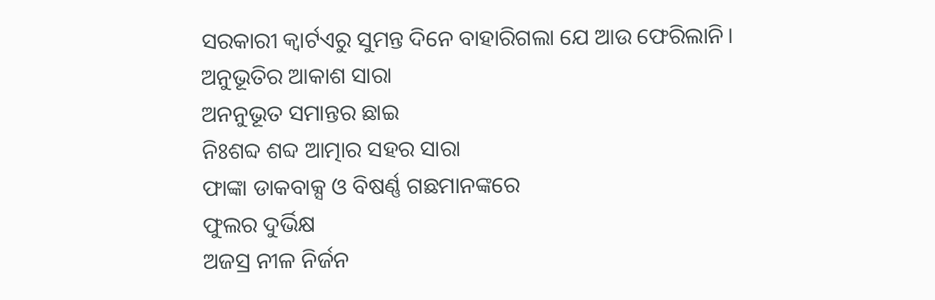ସରକାରୀ କ୍ୱାର୍ଟଏରୁ ସୁମନ୍ତ ଦିନେ ବାହାରିଗଲା ଯେ ଆଉ ଫେରିଲାନି।
ଅନୁଭୂତିର ଆକାଶ ସାରା
ଅନନୁଭୂତ ସମାନ୍ତର ଛାଇ
ନିଃଶବ୍ଦ ଶବ୍ଦ ଆତ୍ମାର ସହର ସାରା
ଫାଙ୍କା ଡାକବାକ୍ସ ଓ ବିଷର୍ଣ୍ଣ ଗଛମାନଙ୍କରେ
ଫୁଲର ଦୁର୍ଭିକ୍ଷ
ଅଜସ୍ର ନୀଳ ନିର୍ଜନ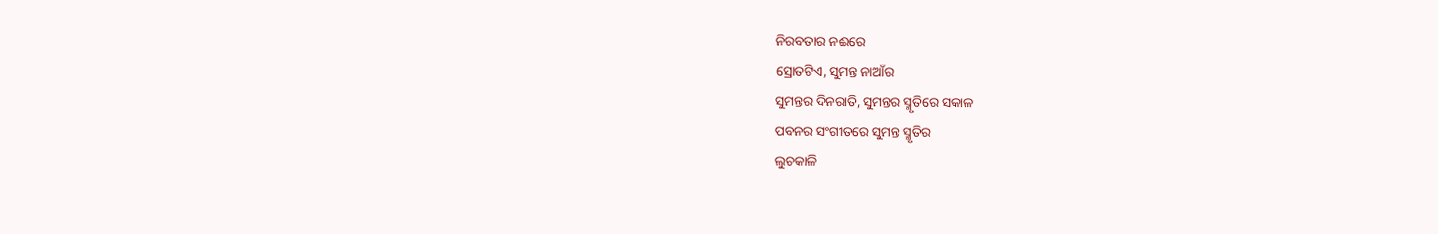ନିରବତାର ନଈରେ
ସ୍ରୋତଟିଏ, ସୁମନ୍ତ ନାଆଁର
ସୁମନ୍ତର ଦିନରାତି, ସୁମନ୍ତର ସ୍ମୃତିରେ ସକାଳ
ପବନର ସଂଗୀତରେ ସୁମନ୍ତ ସ୍ମୃତିର
ଲୁଚକାଳି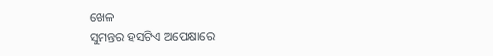ଖେଳ
ସୁମନ୍ତର ହସଟିଏ ଅପେକ୍ଷାରେ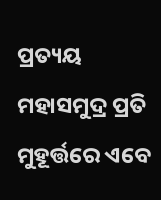ପ୍ରତ୍ୟୟ ମହାସମୁଦ୍ର ପ୍ରତି ମୁହୂର୍ତ୍ତରେ ଏବେ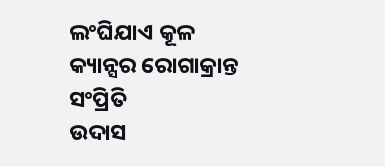ଲଂଘିଯାଏ କୂଳ
କ୍ୟାନ୍ସର ରୋଗାକ୍ରାନ୍ତ ସଂପ୍ରିତି
ଉଦାସ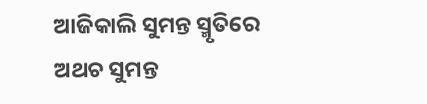ଆଜିକାଲି ସୁମନ୍ତ ସ୍ମୃତିରେ
ଅଥଚ ସୁମନ୍ତ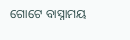ଗୋଟେ ବାସ୍ନାମୟ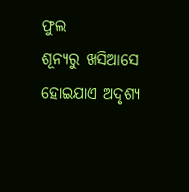ଫୁଲ
ଶୂନ୍ୟରୁ ଖସିଆସେ
ହୋଇଯାଏ ଅଦୃଶ୍ୟ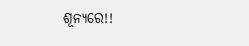ଶୂନ୍ୟରେ!!